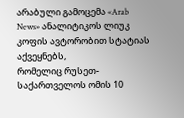არაბული გამოცემა «Arab News» ანალიტიკოს ლიუკ კოფის ავტორობით სტატიას აქვეყნებს,
რომელიც რუსეთ-საქართველოს ომის 10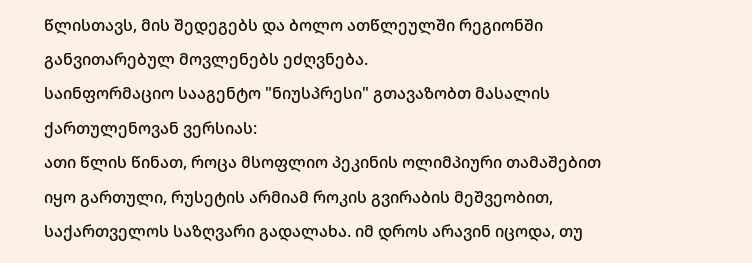წლისთავს, მის შედეგებს და ბოლო ათწლეულში რეგიონში განვითარებულ მოვლენებს ეძღვნება.
საინფორმაციო სააგენტო "ნიუსპრესი" გთავაზობთ მასალის ქართულენოვან ვერსიას:
ათი წლის წინათ, როცა მსოფლიო პეკინის ოლიმპიური თამაშებით იყო გართული, რუსეტის არმიამ როკის გვირაბის მეშვეობით, საქართველოს საზღვარი გადალახა. იმ დროს არავინ იცოდა, თუ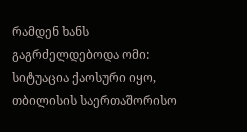რამდენ ხანს გაგრძელდებოდა ომი: სიტუაცია ქაოსური იყო, თბილისის საერთაშორისო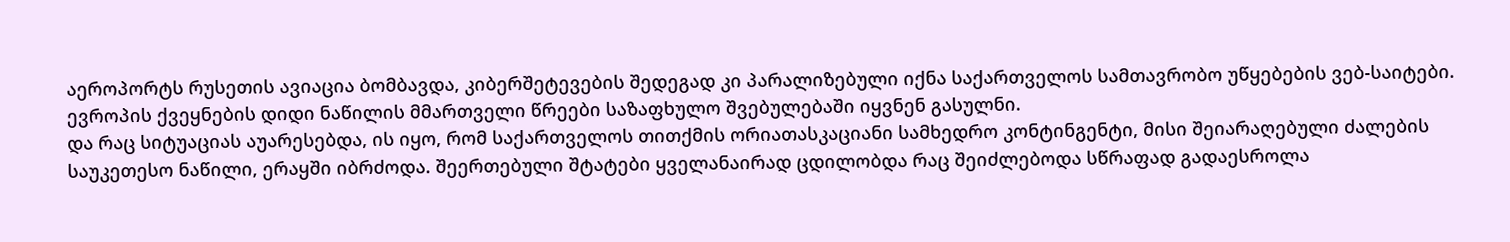აეროპორტს რუსეთის ავიაცია ბომბავდა, კიბერშეტევების შედეგად კი პარალიზებული იქნა საქართველოს სამთავრობო უწყებების ვებ-საიტები. ევროპის ქვეყნების დიდი ნაწილის მმართველი წრეები საზაფხულო შვებულებაში იყვნენ გასულნი.
და რაც სიტუაციას აუარესებდა, ის იყო, რომ საქართველოს თითქმის ორიათასკაციანი სამხედრო კონტინგენტი, მისი შეიარაღებული ძალების საუკეთესო ნაწილი, ერაყში იბრძოდა. შეერთებული შტატები ყველანაირად ცდილობდა რაც შეიძლებოდა სწრაფად გადაესროლა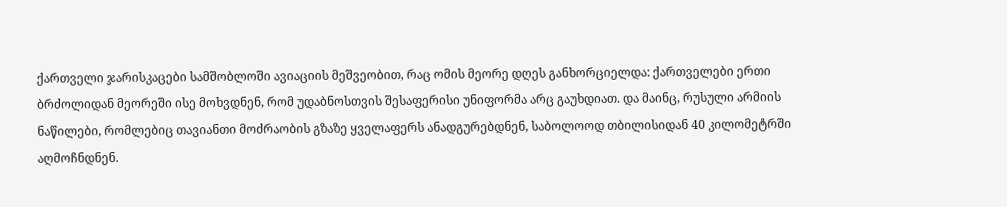ქართველი ჯარისკაცები სამშობლოში ავიაციის მეშვეობით, რაც ომის მეორე დღეს განხორციელდა: ქართველები ერთი ბრძოლიდან მეორეში ისე მოხვდნენ, რომ უდაბნოსთვის შესაფერისი უნიფორმა არც გაუხდიათ. და მაინც, რუსული არმიის ნაწილები, რომლებიც თავიანთი მოძრაობის გზაზე ყველაფერს ანადგურებდნენ, საბოლოოდ თბილისიდან 40 კილომეტრში აღმოჩნდნენ.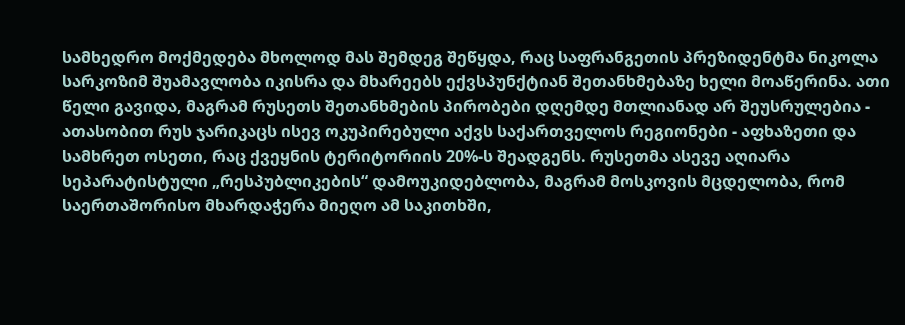სამხედრო მოქმედება მხოლოდ მას შემდეგ შეწყდა, რაც საფრანგეთის პრეზიდენტმა ნიკოლა სარკოზიმ შუამავლობა იკისრა და მხარეებს ექვსპუნქტიან შეთანხმებაზე ხელი მოაწერინა. ათი წელი გავიდა, მაგრამ რუსეთს შეთანხმების პირობები დღემდე მთლიანად არ შეუსრულებია - ათასობით რუს ჯარიკაცს ისევ ოკუპირებული აქვს საქართველოს რეგიონები - აფხაზეთი და სამხრეთ ოსეთი, რაც ქვეყნის ტერიტორიის 20%-ს შეადგენს. რუსეთმა ასევე აღიარა სეპარატისტული „რესპუბლიკების“ დამოუკიდებლობა, მაგრამ მოსკოვის მცდელობა, რომ საერთაშორისო მხარდაჭერა მიეღო ამ საკითხში,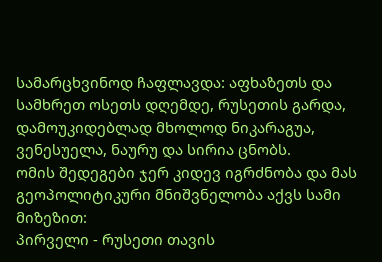სამარცხვინოდ ჩაფლავდა: აფხაზეთს და სამხრეთ ოსეთს დღემდე, რუსეთის გარდა, დამოუკიდებლად მხოლოდ ნიკარაგუა, ვენესუელა, ნაურუ და სირია ცნობს.
ომის შედეგები ჯერ კიდევ იგრძნობა და მას გეოპოლიტიკური მნიშვნელობა აქვს სამი მიზეზით:
პირველი - რუსეთი თავის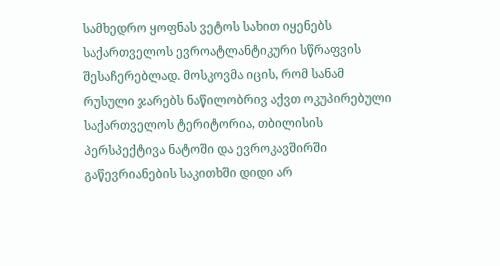სამხედრო ყოფნას ვეტოს სახით იყენებს საქართველოს ევროატლანტიკური სწრაფვის შესაჩერებლად. მოსკოვმა იცის, რომ სანამ რუსული ჯარებს ნაწილობრივ აქვთ ოკუპირებული საქართველოს ტერიტორია, თბილისის პერსპექტივა ნატოში და ევროკავშირში გაწევრიანების საკითხში დიდი არ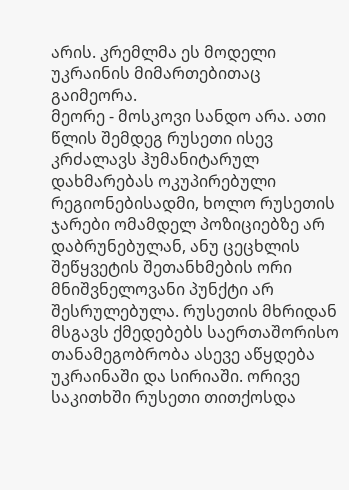არის. კრემლმა ეს მოდელი უკრაინის მიმართებითაც გაიმეორა.
მეორე - მოსკოვი სანდო არა. ათი წლის შემდეგ რუსეთი ისევ კრძალავს ჰუმანიტარულ დახმარებას ოკუპირებული რეგიონებისადმი, ხოლო რუსეთის ჯარები ომამდელ პოზიციებზე არ დაბრუნებულან, ანუ ცეცხლის შეწყვეტის შეთანხმების ორი მნიშვნელოვანი პუნქტი არ შესრულებულა. რუსეთის მხრიდან მსგავს ქმედებებს საერთაშორისო თანამეგობრობა ასევე აწყდება უკრაინაში და სირიაში. ორივე საკითხში რუსეთი თითქოსდა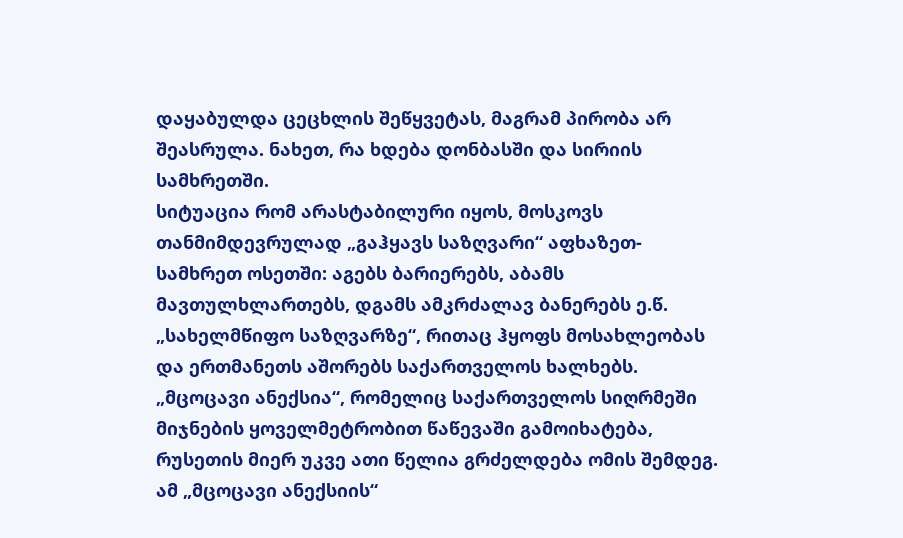დაყაბულდა ცეცხლის შეწყვეტას, მაგრამ პირობა არ შეასრულა. ნახეთ, რა ხდება დონბასში და სირიის სამხრეთში.
სიტუაცია რომ არასტაბილური იყოს, მოსკოვს თანმიმდევრულად „გაჰყავს საზღვარი“ აფხაზეთ-სამხრეთ ოსეთში: აგებს ბარიერებს, აბამს მავთულხლართებს, დგამს ამკრძალავ ბანერებს ე.წ. „სახელმწიფო საზღვარზე“, რითაც ჰყოფს მოსახლეობას და ერთმანეთს აშორებს საქართველოს ხალხებს. „მცოცავი ანექსია“, რომელიც საქართველოს სიღრმეში მიჯნების ყოველმეტრობით წაწევაში გამოიხატება, რუსეთის მიერ უკვე ათი წელია გრძელდება ომის შემდეგ. ამ „მცოცავი ანექსიის“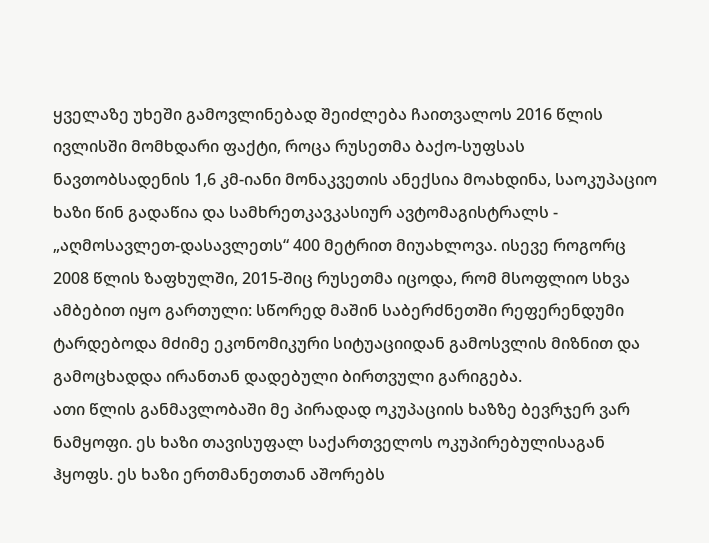ყველაზე უხეში გამოვლინებად შეიძლება ჩაითვალოს 2016 წლის ივლისში მომხდარი ფაქტი, როცა რუსეთმა ბაქო-სუფსას ნავთობსადენის 1,6 კმ-იანი მონაკვეთის ანექსია მოახდინა, საოკუპაციო ხაზი წინ გადაწია და სამხრეთკავკასიურ ავტომაგისტრალს - „აღმოსავლეთ-დასავლეთს“ 400 მეტრით მიუახლოვა. ისევე როგორც 2008 წლის ზაფხულში, 2015-შიც რუსეთმა იცოდა, რომ მსოფლიო სხვა ამბებით იყო გართული: სწორედ მაშინ საბერძნეთში რეფერენდუმი ტარდებოდა მძიმე ეკონომიკური სიტუაციიდან გამოსვლის მიზნით და გამოცხადდა ირანთან დადებული ბირთვული გარიგება.
ათი წლის განმავლობაში მე პირადად ოკუპაციის ხაზზე ბევრჯერ ვარ ნამყოფი. ეს ხაზი თავისუფალ საქართველოს ოკუპირებულისაგან ჰყოფს. ეს ხაზი ერთმანეთთან აშორებს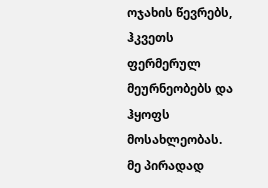ოჯახის წევრებს, ჰკვეთს ფერმერულ მეურნეობებს და ჰყოფს მოსახლეობას. მე პირადად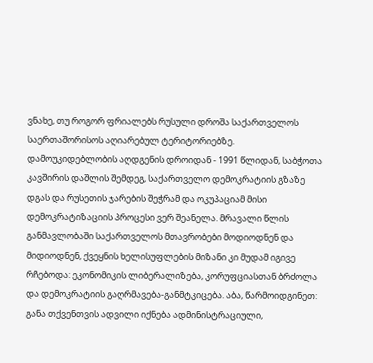ვნახე, თუ როგორ ფრიალებს რუსული დროშა საქართველოს საერთაშორისოს აღიარებულ ტერიტორიებზე.
დამოუკიდებლობის აღდგენის დროიდან - 1991 წლიდან, საბჭოთა კავშირის დაშლის შემდეგ, საქართველო დემოკრატიის გზაზე დგას და რუსეთის ჯარების შეჭრამ და ოკუპაციამ მისი დემოკრატიზაციის პროცესი ვერ შეანელა. მრავალი წლის განმავლობაში საქართველოს მთავრობები მოდიოდნენ და მიდიოდნენ, ქვეყნის ხელისუფლების მიზანი კი მუდამ იგივე რჩებოდა: ეკონომიკის ლიბერალიზება, კორუფციასთან ბრძოლა და დემოკრატიის გაღრმავება-განმტკიცება. აბა, წარმოიდგინეთ: განა თქვენთვის ადვილი იქნება ადმინისტრაციული,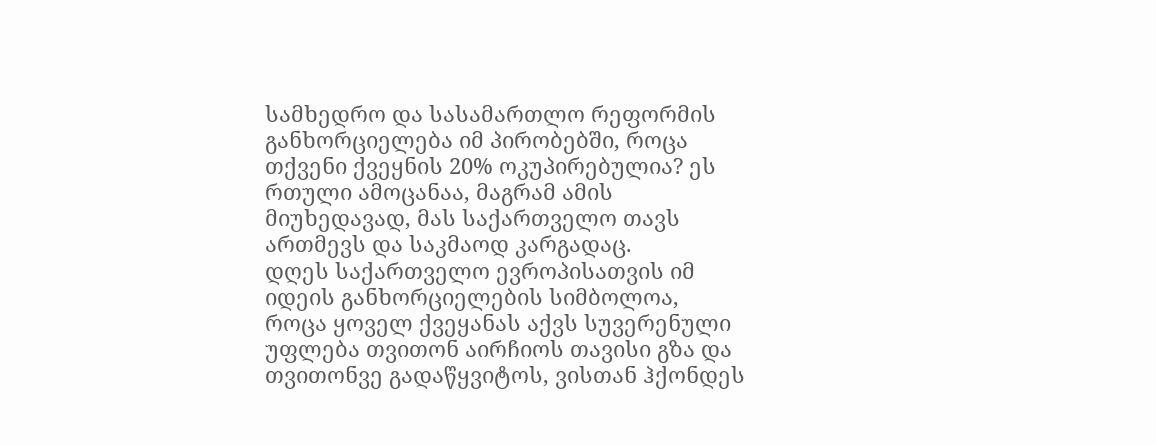სამხედრო და სასამართლო რეფორმის განხორციელება იმ პირობებში, როცა თქვენი ქვეყნის 20% ოკუპირებულია? ეს რთული ამოცანაა, მაგრამ ამის მიუხედავად, მას საქართველო თავს ართმევს და საკმაოდ კარგადაც.
დღეს საქართველო ევროპისათვის იმ იდეის განხორციელების სიმბოლოა, როცა ყოველ ქვეყანას აქვს სუვერენული უფლება თვითონ აირჩიოს თავისი გზა და თვითონვე გადაწყვიტოს, ვისთან ჰქონდეს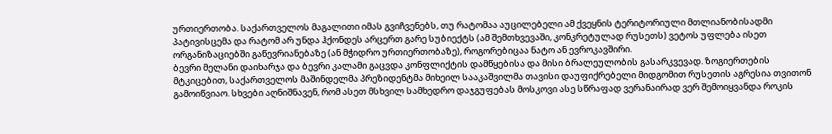ურთიერთობა. საქართველოს მაგალითი იმას გვიჩვენებს, თუ რატომაა აუცილებელი ამ ქვეყნის ტერიტორიული მთლიანობისადმი პატივისცემა და რატომ არ უნდა ჰქონდეს არცერთ გარე სუბიექტს (ამ შემთხვევაში, კონკრეტულად რუსეთს) ვეტოს უფლება ისეთ ორგანიზაციებში გაწევრიანებაზე (ან მჭიდრო ურთიერთობაზე), როგორებიცაა ნატო ან ევროკავშირი.
ბევრი მელანი დაიხარჯა და ბევრი კალამი გაცვდა კონფლიქტის დამწყებისა და მისი ბრალეულობის გასარკვევად. ზოგიერთების მტკიცებით, საქართველოს მაშინდელმა პრეზიდენტმა მიხეილ სააკაშვილმა თავისი დაუფიქრებელი მიდგომით რუსეთის აგრესია თვითონ გამოიწვიაო. სხვები აღნიშნავენ, რომ ასეთ მსხვილ სამხედრო დაჯგუფებას მოსკოვი ასე სწრაფად ვერანაირად ვერ შემოიყვანდა როკის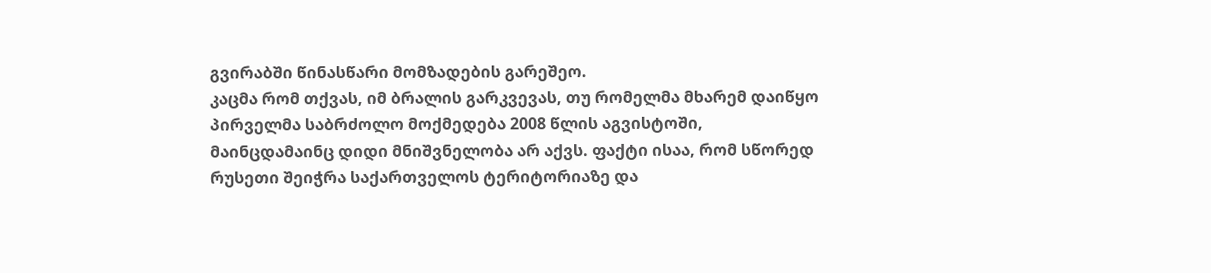გვირაბში წინასწარი მომზადების გარეშეო.
კაცმა რომ თქვას, იმ ბრალის გარკვევას, თუ რომელმა მხარემ დაიწყო პირველმა საბრძოლო მოქმედება 2008 წლის აგვისტოში, მაინცდამაინც დიდი მნიშვნელობა არ აქვს. ფაქტი ისაა, რომ სწორედ რუსეთი შეიჭრა საქართველოს ტერიტორიაზე და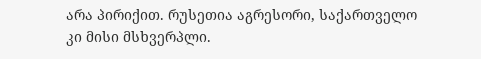არა პირიქით. რუსეთია აგრესორი, საქართველო კი მისი მსხვერპლი.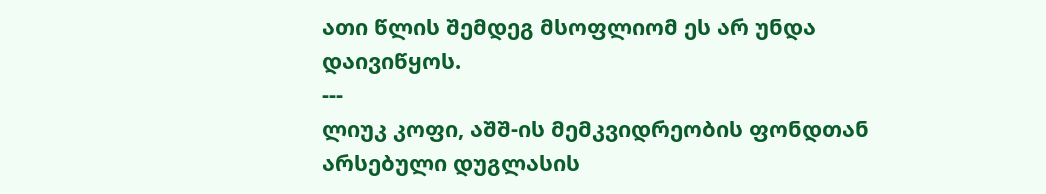ათი წლის შემდეგ მსოფლიომ ეს არ უნდა დაივიწყოს.
---
ლიუკ კოფი, აშშ-ის მემკვიდრეობის ფონდთან არსებული დუგლასის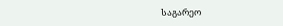საგარეო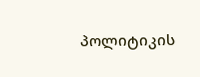პოლიტიკის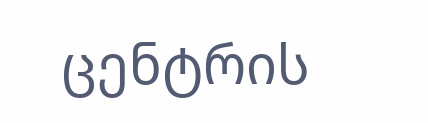ცენტრის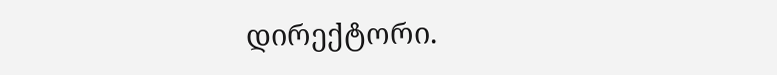დირექტორი.